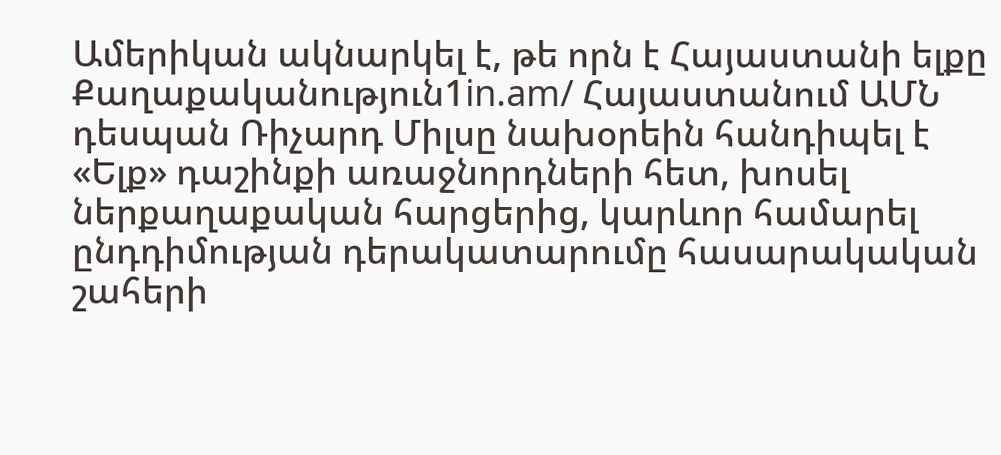Ամերիկան ակնարկել է, թե որն է Հայաստանի ելքը
Քաղաքականություն1in.am/ Հայաստանում ԱՄՆ դեսպան Ռիչարդ Միլսը նախօրեին հանդիպել է «Ելք» դաշինքի առաջնորդների հետ, խոսել ներքաղաքական հարցերից, կարևոր համարել ընդդիմության դերակատարումը հասարակական շահերի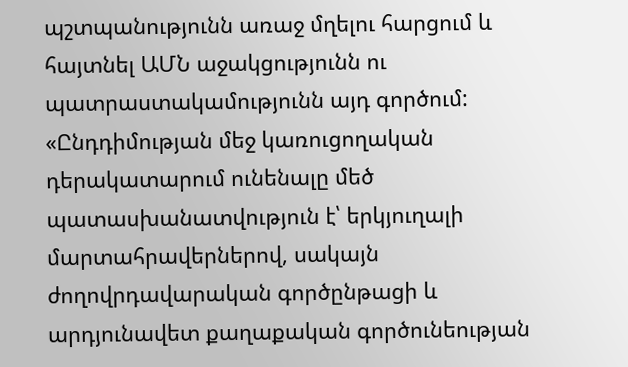պշտպանությունն առաջ մղելու հարցում և հայտնել ԱՄՆ աջակցությունն ու պատրաստակամությունն այդ գործում: «Ընդդիմության մեջ կառուցողական դերակատարում ունենալը մեծ պատասխանատվություն է՝ երկյուղալի մարտահրավերներով, սակայն ժողովրդավարական գործընթացի և արդյունավետ քաղաքական գործունեության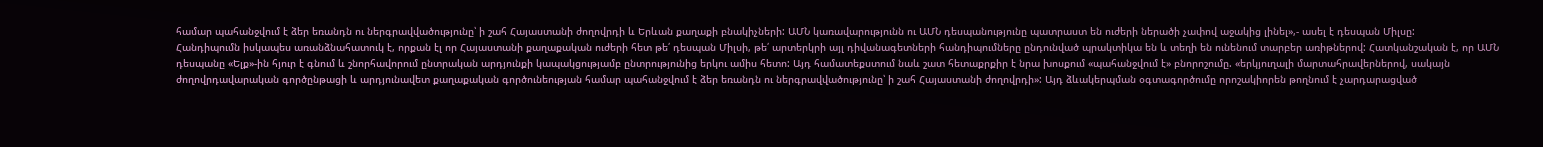համար պահանջվում է ձեր եռանդն ու ներգրավվածությունը՝ ի շահ Հայաստանի ժողովրդի և Երևան քաղաքի բնակիչների: ԱՄՆ կառավարությունն ու ԱՄՆ դեսպանությունը պատրաստ են ուժերի ներածի չափով աջակից լինել»,- ասել է դեսպան Միլսը:
Հանդիպումն իսկապես առանձնահատուկ է, որքան էլ որ Հայաստանի քաղաքական ուժերի հետ թե՛ դեսպան Միլսի, թե՛ արտերկրի այլ դիվանագետների հանդիպումները ընդունված պրակտիկա են և տեղի են ունենում տարբեր առիթներով: Հատկանշական է, որ ԱՄՆ դեսպանը «Ելք»-ին հյուր է գնում և շնորհավորում ընտրական արդյունքի կապակցությամբ ընտրությունից երկու ամիս հետո: Այդ համատեքստում նաև շատ հետաքրքիր է նրա խոսքում «պահանջվում է» բնորոշումը. «երկյուղալի մարտահրավերներով, սակայն ժողովրդավարական գործընթացի և արդյունավետ քաղաքական գործունեության համար պահանջվում է ձեր եռանդն ու ներգրավվածությունը՝ ի շահ Հայաստանի ժողովրդի»: Այդ ձևակերպման օգտագործումը որոշակիորեն թողնում է չարդարացված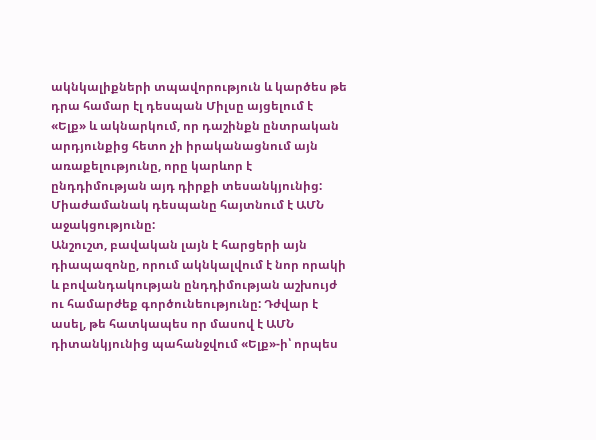ակնկալիքների տպավորություն և կարծես թե դրա համար էլ դեսպան Միլսը այցելում է «Ելք» և ակնարկում, որ դաշինքն ընտրական արդյունքից հետո չի իրականացնում այն առաքելությունը, որը կարևոր է ընդդիմության այդ դիրքի տեսանկյունից: Միաժամանակ դեսպանը հայտնում է ԱՄՆ աջակցությունը:
Անշուշտ, բավական լայն է հարցերի այն դիապազոնը, որում ակնկալվում է նոր որակի և բովանդակության ընդդիմության աշխույժ ու համարժեք գործունեությունը: Դժվար է ասել, թե հատկապես որ մասով է ԱՄՆ դիտանկյունից պահանջվում «Ելք»-ի՝ որպես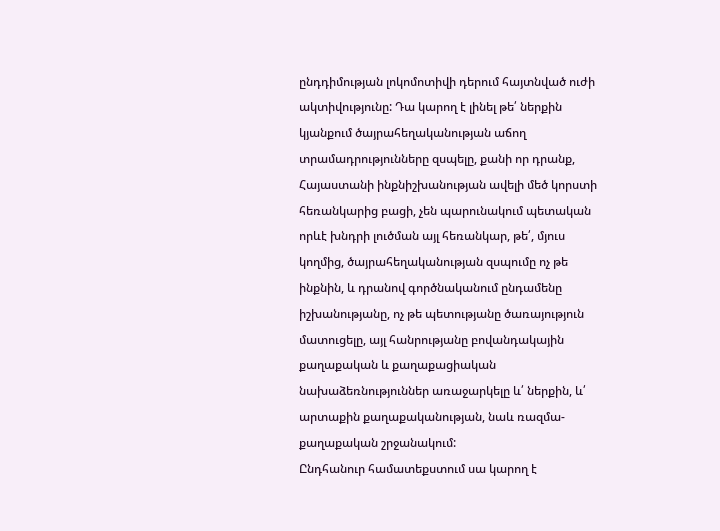ընդդիմության լոկոմոտիվի դերում հայտնված ուժի ակտիվությունը: Դա կարող է լինել թե՛ ներքին կյանքում ծայրահեղականության աճող տրամադրությունները զսպելը, քանի որ դրանք, Հայաստանի ինքնիշխանության ավելի մեծ կորստի հեռանկարից բացի, չեն պարունակում պետական որևէ խնդրի լուծման այլ հեռանկար, թե՛, մյուս կողմից, ծայրահեղականության զսպումը ոչ թե ինքնին, և դրանով գործնականում ընդամենը իշխանությանը, ոչ թե պետությանը ծառայություն մատուցելը, այլ հանրությանը բովանդակային քաղաքական և քաղաքացիական նախաձեռնություններ առաջարկելը և՛ ներքին, և՛ արտաքին քաղաքականության, նաև ռազմա-քաղաքական շրջանակում:
Ընդհանուր համատեքստում սա կարող է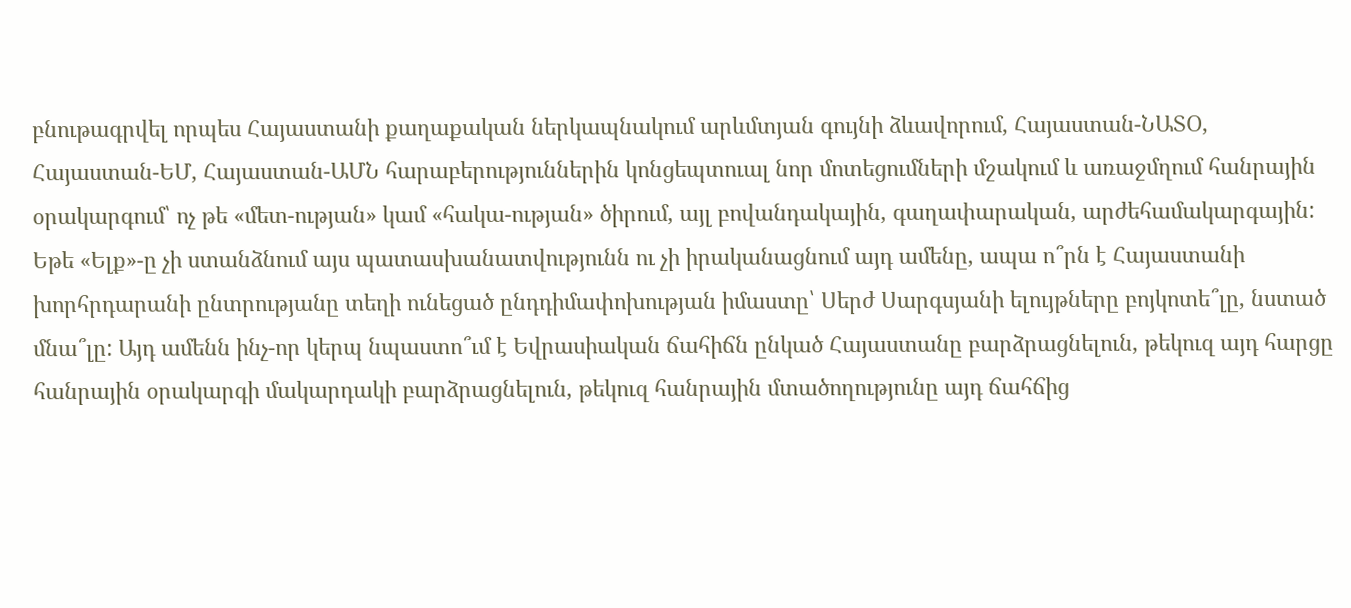բնութագրվել որպես Հայաստանի քաղաքական ներկապնակում արևմտյան գույնի ձևավորում, Հայաստան-ՆԱՏՕ, Հայաստան-ԵՄ, Հայաստան-ԱՄՆ հարաբերություններին կոնցեպտուալ նոր մոտեցումների մշակում և առաջմղում հանրային օրակարգում՝ ոչ թե «մետ-ության» կամ «հակա-ության» ծիրում, այլ բովանդակային, գաղափարական, արժեհամակարգային: Եթե «Ելք»-ը չի ստանձնում այս պատասխանատվությունն ու չի իրականացնում այդ ամենը, ապա ո՞րն է Հայաստանի խորհրդարանի ընտրությանը տեղի ունեցած ընդդիմափոխության իմաստը՝ Սերժ Սարգսյանի ելույթները բոյկոտե՞լը, նստած մնա՞լը: Այդ ամենն ինչ-որ կերպ նպաստո՞ւմ է Եվրասիական ճահիճն ընկած Հայաստանը բարձրացնելուն, թեկուզ այդ հարցը հանրային օրակարգի մակարդակի բարձրացնելուն, թեկուզ հանրային մտածողությունը այդ ճահճից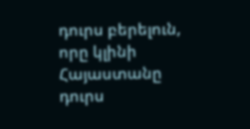դուրս բերելուն, որը կլինի Հայաստանը դուրս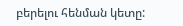բերելու հենման կետը: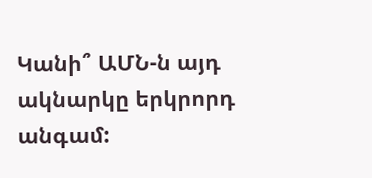Կանի՞ ԱՄՆ-ն այդ ակնարկը երկրորդ անգամ: